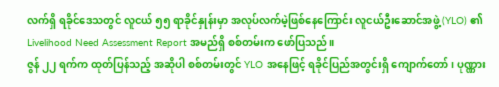လက်ရှိ ရခိုင်ဒေသတွင် လူငယ် ၅၅ ရာခိုင်နှုန်းမှာ အလုပ်လက်မဲ့ဖြစ်နေကြောင်း လူငယ်ဦးဆောင်အဖွဲ့ (YLO) ၏ Livelihood Need Assessment Report အမည်ရှိ စစ်တမ်းက ဖော်ပြသည်။
ဇွန် ၂၂ ရက်က ထုတ်ပြန်သည့် အဆိုပါ စစ်တမ်းတွင် YLO အနေဖြင့် ရခိုင်ပြည်အတွင်းရှိ ကျောက်တော်၊ ပုဏ္ဏား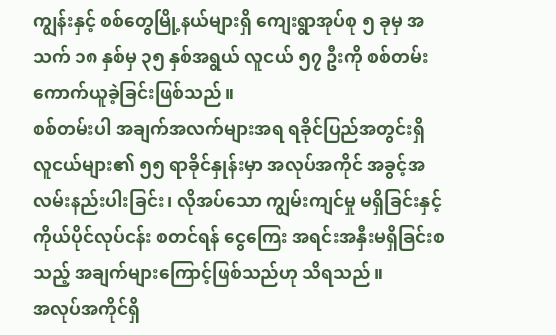ကျွန်းနှင့် စစ်တွေမြို့နယ်များရှိ ကျေးရွာအုပ်စု ၅ ခုမှ အသက် ၁၈ နှစ်မှ ၃၅ နှစ်အရွယ် လူငယ် ၅၇ ဦးကို စစ်တမ်းကောက်ယူခဲ့ခြင်းဖြစ်သည်။
စစ်တမ်းပါ အချက်အလက်များအရ ရခိုင်ပြည်အတွင်းရှိ လူငယ်များ၏ ၅၅ ရာခိုင်နှုန်းမှာ အလုပ်အကိုင် အခွင့်အလမ်းနည်းပါးခြင်း၊ လိုအပ်သော ကျွမ်းကျင်မှု မရှိခြင်းနှင့် ကိုယ်ပိုင်လုပ်ငန်း စတင်ရန် ငွေကြေး အရင်းအနှီးမရှိခြင်းစသည့် အချက်များကြောင့်ဖြစ်သည်ဟု သိရသည်။
အလုပ်အကိုင်ရှိ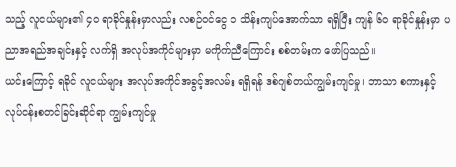သည့် လူငယ်များ၏ ၄၀ ရာခိုင်နှုန်းမှာလည်း လစဉ်ဝင်ငွေ ၁ သိန်းကျပ်အောက်သာ ရရှိပြီး ကျန် ၆၀ ရာခိုင်နှုန်းမှာ ပညာအရည်အချင်းနှင့် လက်ရှိ အလုပ်အကိုင်များမှာ မကိုက်ညီကြောင်း စစ်တမ်းက ဖော်ပြသည်။
ယင်းကြောင့် ရခိုင် လူငယ်များ အလုပ်အကိုင်အခွင့်အလမ်း ရရှိရန် ဒစ်ဂျစ်တယ်ကျွမ်းကျင်မှု၊ ဘာသာ စကားနှင့် လုပ်ငန်းစတင်ခြင်းဆိုင်ရာ ကျွမ်းကျင်မှု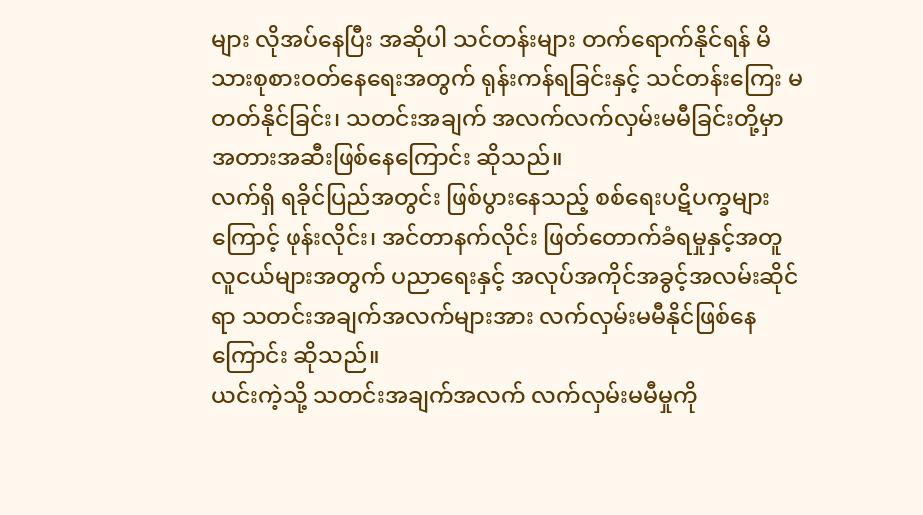များ လိုအပ်နေပြီး အဆိုပါ သင်တန်းများ တက်ရောက်နိုင်ရန် မိသားစုစားဝတ်နေရေးအတွက် ရုန်းကန်ရခြင်းနှင့် သင်တန်းကြေး မတတ်နိုင်ခြင်း၊ သတင်းအချက် အလက်လက်လှမ်းမမီခြင်းတို့မှာ အတားအဆီးဖြစ်နေကြောင်း ဆိုသည်။
လက်ရှိ ရခိုင်ပြည်အတွင်း ဖြစ်ပွားနေသည့် စစ်ရေးပဋိပက္ခများကြောင့် ဖုန်းလိုင်း၊ အင်တာနက်လိုင်း ဖြတ်တောက်ခံရမှုနှင့်အတူ လူငယ်များအတွက် ပညာရေးနှင့် အလုပ်အကိုင်အခွင့်အလမ်းဆိုင်ရာ သတင်းအချက်အလက်များအား လက်လှမ်းမမီနိုင်ဖြစ်နေကြောင်း ဆိုသည်။
ယင်းကဲ့သို့ သတင်းအချက်အလက် လက်လှမ်းမမီမှုကို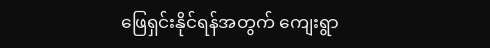ဖြေရှင်းနိုင်ရန်အတွက် ကျေးရွာ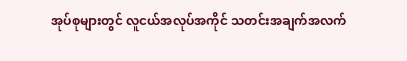အုပ်စုများတွင် လူငယ်အလုပ်အကိုင် သတင်းအချက်အလက်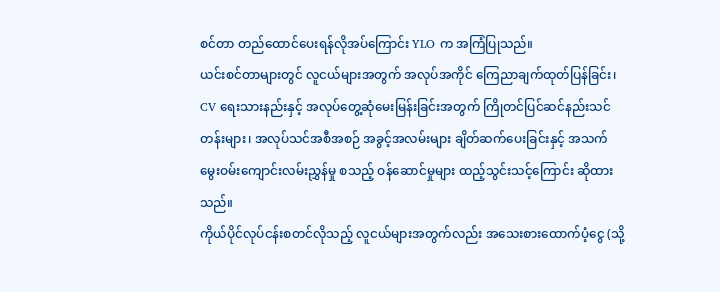စင်တာ တည်ထောင်ပေးရန်လိုအပ်ကြောင်း YLO က အကြံပြုသည်။
ယင်းစင်တာများတွင် လူငယ်များအတွက် အလုပ်အကိုင် ကြေညာချက်ထုတ်ပြန်ခြင်း၊ CV ရေးသားနည်းနှင့် အလုပ်တွေ့ဆုံမေးမြန်းခြင်းအတွက် ကြိုတင်ပြင်ဆင်နည်းသင်တန်းများ၊ အလုပ်သင်အစီအစဉ် အခွင့်အလမ်းများ ချိတ်ဆက်ပေးခြင်းနှင့် အသက်မွေးဝမ်းကျောင်းလမ်းညွှန်မှု စသည့် ဝန်ဆောင်မှုများ ထည့်သွင်းသင့်ကြောင်း ဆိုထားသည်။
ကိုယ်ပိုင်လုပ်ငန်းစတင်လိုသည့် လူငယ်များအတွက်လည်း အသေးစားထောက်ပံ့ငွေ (သို့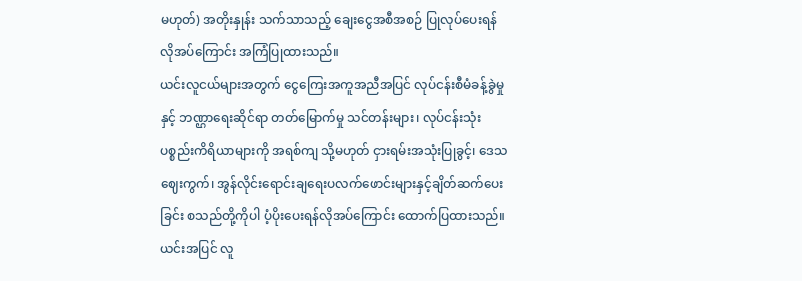မဟုတ်) အတိုးနှုန်း သက်သာသည့် ချေးငွေအစီအစဉ် ပြုလုပ်ပေးရန် လိုအပ်ကြောင်း အကြံပြုထားသည်။
ယင်းလူငယ်များအတွက် ငွေကြေးအကူအညီအပြင် လုပ်ငန်းစီမံခန့်ခွဲမှုနှင့် ဘဏ္ဌာရေးဆိုင်ရာ တတ်မြောက်မှု သင်တန်းများ၊ လုပ်ငန်းသုံးပစ္စည်းကိရိယာများကို အရစ်ကျ သို့မဟုတ် ငှားရမ်းအသုံးပြုခွင့်၊ ဒေသဈေးကွက်၊ အွန်လိုင်းရောင်းချရေးပလက်ဖောင်းများနှင့်ချိတ်ဆက်ပေးခြင်း စသည်တို့ကိုပါ ပံ့ပိုးပေးရန်လိုအပ်ကြောင်း ထောက်ပြထားသည်။
ယင်းအပြင် လူ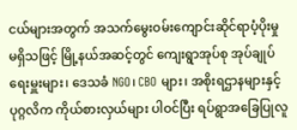ငယ်များအတွက် အသက်မွေးဝမ်းကျောင်းဆိုင်ရာပံ့ပိုးမှု မရှိသဖြင့် မြို့နယ်အဆင့်တွင် ကျေးရွာအုပ်စု အုပ်ချုပ်ရေးမှူးများ၊ ဒေသခံ NGO၊ CBO များ၊ အစိုးရဌာနများနှင့် ပုဂ္ဂလိက ကိုယ်စားလှယ်များ ပါဝင်ပြီး ရပ်ရွာအခြေပြုလူ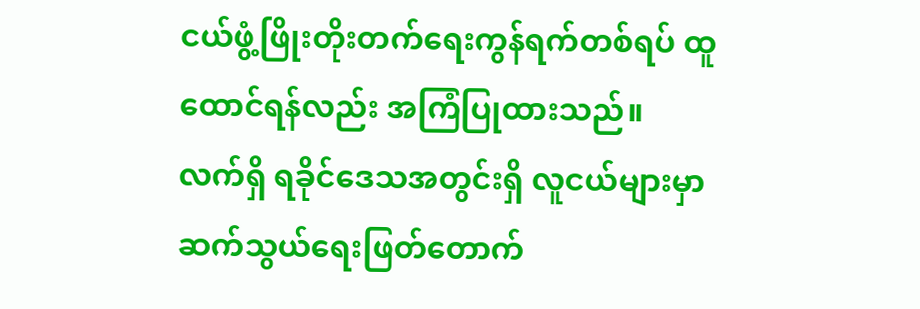ငယ်ဖွံ့ဖြိုးတိုးတက်ရေးကွန်ရက်တစ်ရပ် ထူထောင်ရန်လည်း အကြံပြုထားသည်။
လက်ရှိ ရခိုင်ဒေသအတွင်းရှိ လူငယ်များမှာ ဆက်သွယ်ရေးဖြတ်တောက်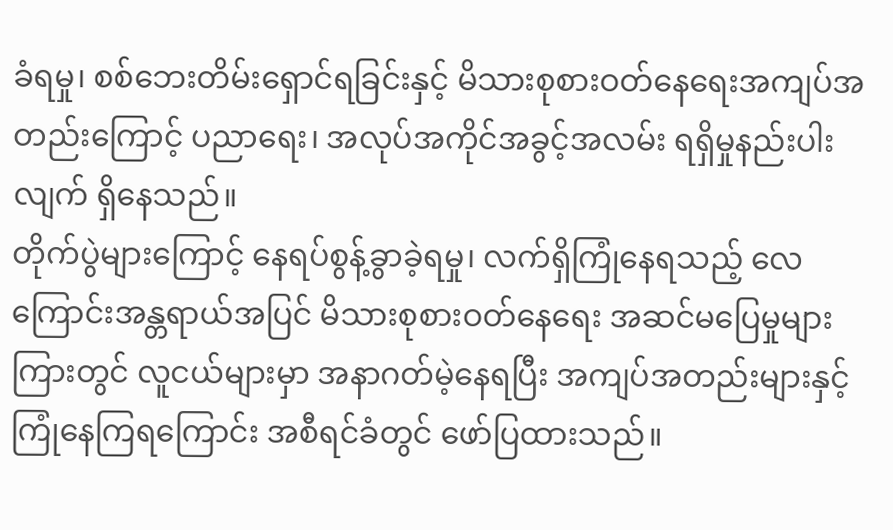ခံရမှု၊ စစ်ဘေးတိမ်းရှောင်ရခြင်းနှင့် မိသားစုစားဝတ်နေရေးအကျပ်အတည်းကြောင့် ပညာရေး၊ အလုပ်အကိုင်အခွင့်အလမ်း ရရှိမှုနည်းပါးလျက် ရှိနေသည်။
တိုက်ပွဲများကြောင့် နေရပ်စွန့်ခွာခဲ့ရမှု၊ လက်ရှိကြုံနေရသည့် လေကြောင်းအန္တရာယ်အပြင် မိသားစုစားဝတ်နေရေး အဆင်မပြေမှုများကြားတွင် လူငယ်များမှာ အနာဂတ်မဲ့နေရပြီး အကျပ်အတည်းများနှင့် ကြုံနေကြရကြောင်း အစီရင်ခံတွင် ဖော်ပြထားသည်။